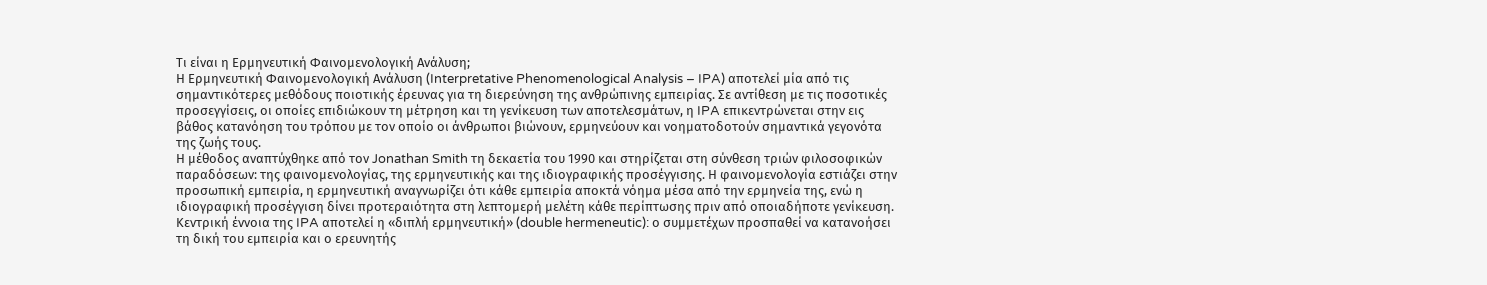Τι είναι η Ερμηνευτική Φαινομενολογική Ανάλυση;
Η Ερμηνευτική Φαινομενολογική Ανάλυση (Interpretative Phenomenological Analysis – IPA) αποτελεί μία από τις σημαντικότερες μεθόδους ποιοτικής έρευνας για τη διερεύνηση της ανθρώπινης εμπειρίας. Σε αντίθεση με τις ποσοτικές προσεγγίσεις, οι οποίες επιδιώκουν τη μέτρηση και τη γενίκευση των αποτελεσμάτων, η IPA επικεντρώνεται στην εις βάθος κατανόηση του τρόπου με τον οποίο οι άνθρωποι βιώνουν, ερμηνεύουν και νοηματοδοτούν σημαντικά γεγονότα της ζωής τους.
Η μέθοδος αναπτύχθηκε από τον Jonathan Smith τη δεκαετία του 1990 και στηρίζεται στη σύνθεση τριών φιλοσοφικών παραδόσεων: της φαινομενολογίας, της ερμηνευτικής και της ιδιογραφικής προσέγγισης. Η φαινομενολογία εστιάζει στην προσωπική εμπειρία, η ερμηνευτική αναγνωρίζει ότι κάθε εμπειρία αποκτά νόημα μέσα από την ερμηνεία της, ενώ η ιδιογραφική προσέγγιση δίνει προτεραιότητα στη λεπτομερή μελέτη κάθε περίπτωσης πριν από οποιαδήποτε γενίκευση.
Κεντρική έννοια της IPA αποτελεί η «διπλή ερμηνευτική» (double hermeneutic): ο συμμετέχων προσπαθεί να κατανοήσει τη δική του εμπειρία και ο ερευνητής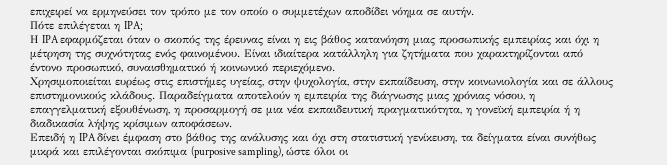επιχειρεί να ερμηνεύσει τον τρόπο με τον οποίο ο συμμετέχων αποδίδει νόημα σε αυτήν.
Πότε επιλέγεται η IPA;
Η IPA εφαρμόζεται όταν ο σκοπός της έρευνας είναι η εις βάθος κατανόηση μιας προσωπικής εμπειρίας και όχι η μέτρηση της συχνότητας ενός φαινομένου. Είναι ιδιαίτερα κατάλληλη για ζητήματα που χαρακτηρίζονται από έντονο προσωπικό, συναισθηματικό ή κοινωνικό περιεχόμενο.
Χρησιμοποιείται ευρέως στις επιστήμες υγείας, στην ψυχολογία, στην εκπαίδευση, στην κοινωνιολογία και σε άλλους επιστημονικούς κλάδους. Παραδείγματα αποτελούν η εμπειρία της διάγνωσης μιας χρόνιας νόσου, η επαγγελματική εξουθένωση, η προσαρμογή σε μια νέα εκπαιδευτική πραγματικότητα, η γονεϊκή εμπειρία ή η διαδικασία λήψης κρίσιμων αποφάσεων.
Επειδή η IPA δίνει έμφαση στο βάθος της ανάλυσης και όχι στη στατιστική γενίκευση, τα δείγματα είναι συνήθως μικρά και επιλέγονται σκόπιμα (purposive sampling), ώστε όλοι οι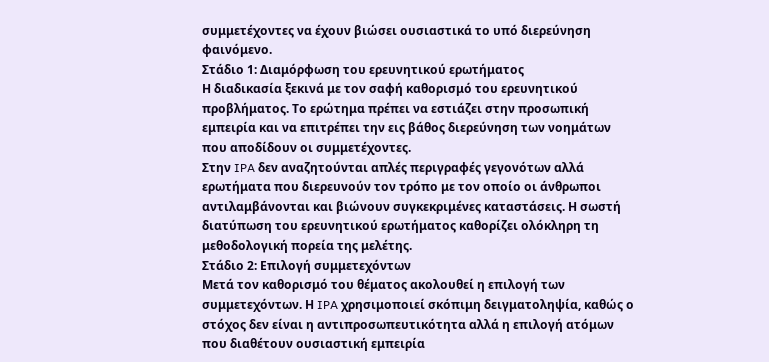συμμετέχοντες να έχουν βιώσει ουσιαστικά το υπό διερεύνηση φαινόμενο.
Στάδιο 1: Διαμόρφωση του ερευνητικού ερωτήματος
Η διαδικασία ξεκινά με τον σαφή καθορισμό του ερευνητικού προβλήματος. Το ερώτημα πρέπει να εστιάζει στην προσωπική εμπειρία και να επιτρέπει την εις βάθος διερεύνηση των νοημάτων που αποδίδουν οι συμμετέχοντες.
Στην IPA δεν αναζητούνται απλές περιγραφές γεγονότων αλλά ερωτήματα που διερευνούν τον τρόπο με τον οποίο οι άνθρωποι αντιλαμβάνονται και βιώνουν συγκεκριμένες καταστάσεις. Η σωστή διατύπωση του ερευνητικού ερωτήματος καθορίζει ολόκληρη τη μεθοδολογική πορεία της μελέτης.
Στάδιο 2: Επιλογή συμμετεχόντων
Μετά τον καθορισμό του θέματος ακολουθεί η επιλογή των συμμετεχόντων. Η IPA χρησιμοποιεί σκόπιμη δειγματοληψία, καθώς ο στόχος δεν είναι η αντιπροσωπευτικότητα αλλά η επιλογή ατόμων που διαθέτουν ουσιαστική εμπειρία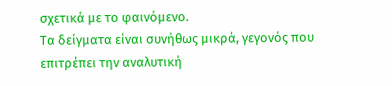σχετικά με το φαινόμενο.
Τα δείγματα είναι συνήθως μικρά, γεγονός που επιτρέπει την αναλυτική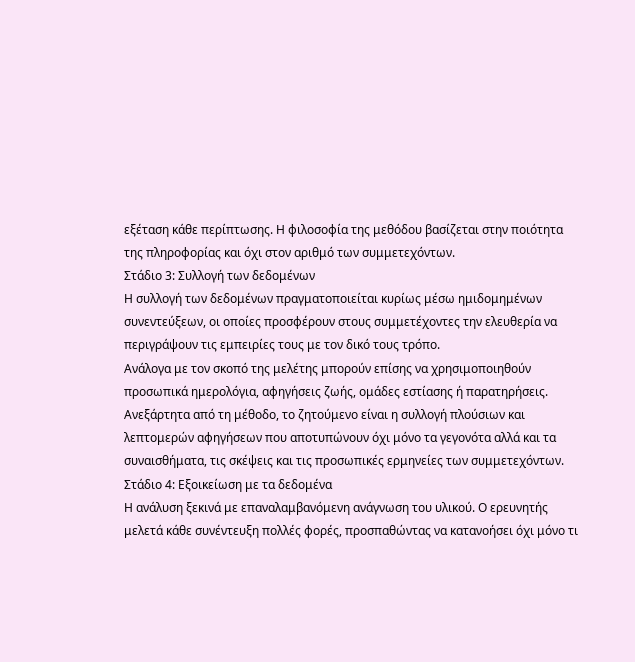εξέταση κάθε περίπτωσης. Η φιλοσοφία της μεθόδου βασίζεται στην ποιότητα της πληροφορίας και όχι στον αριθμό των συμμετεχόντων.
Στάδιο 3: Συλλογή των δεδομένων
Η συλλογή των δεδομένων πραγματοποιείται κυρίως μέσω ημιδομημένων συνεντεύξεων, οι οποίες προσφέρουν στους συμμετέχοντες την ελευθερία να περιγράψουν τις εμπειρίες τους με τον δικό τους τρόπο.
Ανάλογα με τον σκοπό της μελέτης μπορούν επίσης να χρησιμοποιηθούν προσωπικά ημερολόγια, αφηγήσεις ζωής, ομάδες εστίασης ή παρατηρήσεις. Ανεξάρτητα από τη μέθοδο, το ζητούμενο είναι η συλλογή πλούσιων και λεπτομερών αφηγήσεων που αποτυπώνουν όχι μόνο τα γεγονότα αλλά και τα συναισθήματα, τις σκέψεις και τις προσωπικές ερμηνείες των συμμετεχόντων.
Στάδιο 4: Εξοικείωση με τα δεδομένα
Η ανάλυση ξεκινά με επαναλαμβανόμενη ανάγνωση του υλικού. Ο ερευνητής μελετά κάθε συνέντευξη πολλές φορές, προσπαθώντας να κατανοήσει όχι μόνο τι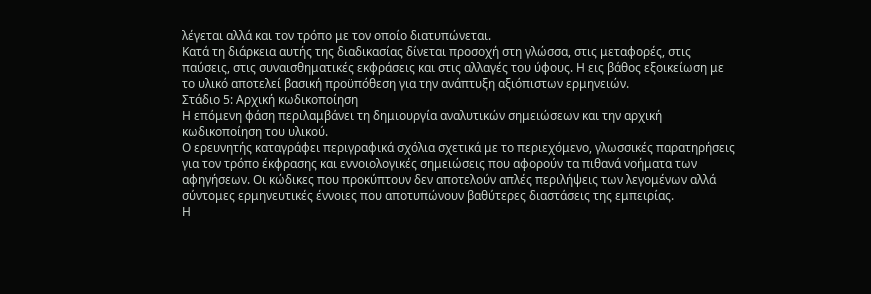λέγεται αλλά και τον τρόπο με τον οποίο διατυπώνεται.
Κατά τη διάρκεια αυτής της διαδικασίας δίνεται προσοχή στη γλώσσα, στις μεταφορές, στις παύσεις, στις συναισθηματικές εκφράσεις και στις αλλαγές του ύφους. Η εις βάθος εξοικείωση με το υλικό αποτελεί βασική προϋπόθεση για την ανάπτυξη αξιόπιστων ερμηνειών.
Στάδιο 5: Αρχική κωδικοποίηση
Η επόμενη φάση περιλαμβάνει τη δημιουργία αναλυτικών σημειώσεων και την αρχική κωδικοποίηση του υλικού.
Ο ερευνητής καταγράφει περιγραφικά σχόλια σχετικά με το περιεχόμενο, γλωσσικές παρατηρήσεις για τον τρόπο έκφρασης και εννοιολογικές σημειώσεις που αφορούν τα πιθανά νοήματα των αφηγήσεων. Οι κώδικες που προκύπτουν δεν αποτελούν απλές περιλήψεις των λεγομένων αλλά σύντομες ερμηνευτικές έννοιες που αποτυπώνουν βαθύτερες διαστάσεις της εμπειρίας.
Η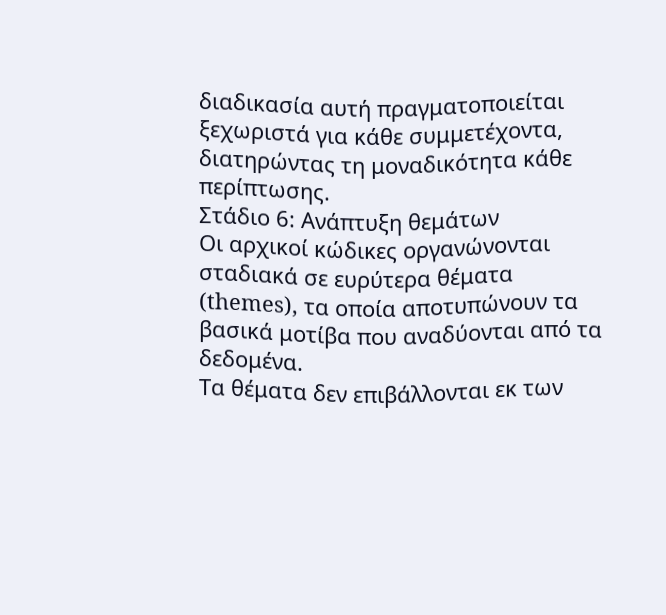διαδικασία αυτή πραγματοποιείται ξεχωριστά για κάθε συμμετέχοντα, διατηρώντας τη μοναδικότητα κάθε περίπτωσης.
Στάδιο 6: Ανάπτυξη θεμάτων
Οι αρχικοί κώδικες οργανώνονται σταδιακά σε ευρύτερα θέματα (themes), τα οποία αποτυπώνουν τα βασικά μοτίβα που αναδύονται από τα δεδομένα.
Τα θέματα δεν επιβάλλονται εκ των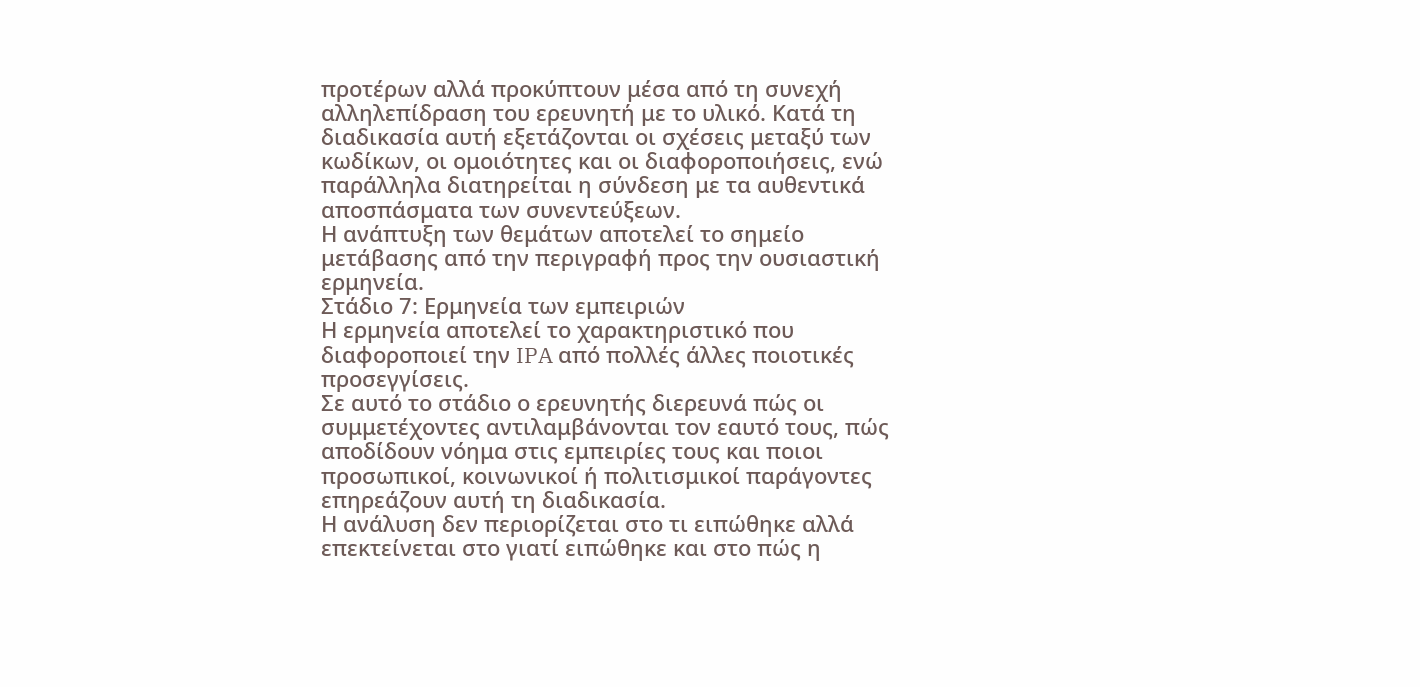προτέρων αλλά προκύπτουν μέσα από τη συνεχή αλληλεπίδραση του ερευνητή με το υλικό. Κατά τη διαδικασία αυτή εξετάζονται οι σχέσεις μεταξύ των κωδίκων, οι ομοιότητες και οι διαφοροποιήσεις, ενώ παράλληλα διατηρείται η σύνδεση με τα αυθεντικά αποσπάσματα των συνεντεύξεων.
Η ανάπτυξη των θεμάτων αποτελεί το σημείο μετάβασης από την περιγραφή προς την ουσιαστική ερμηνεία.
Στάδιο 7: Ερμηνεία των εμπειριών
Η ερμηνεία αποτελεί το χαρακτηριστικό που διαφοροποιεί την IPA από πολλές άλλες ποιοτικές προσεγγίσεις.
Σε αυτό το στάδιο ο ερευνητής διερευνά πώς οι συμμετέχοντες αντιλαμβάνονται τον εαυτό τους, πώς αποδίδουν νόημα στις εμπειρίες τους και ποιοι προσωπικοί, κοινωνικοί ή πολιτισμικοί παράγοντες επηρεάζουν αυτή τη διαδικασία.
Η ανάλυση δεν περιορίζεται στο τι ειπώθηκε αλλά επεκτείνεται στο γιατί ειπώθηκε και στο πώς η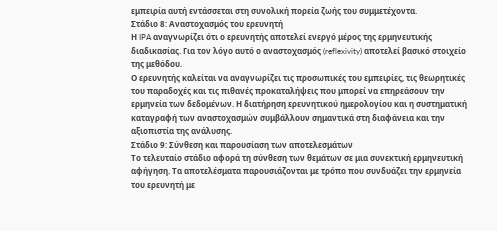εμπειρία αυτή εντάσσεται στη συνολική πορεία ζωής του συμμετέχοντα.
Στάδιο 8: Αναστοχασμός του ερευνητή
Η IPA αναγνωρίζει ότι ο ερευνητής αποτελεί ενεργό μέρος της ερμηνευτικής διαδικασίας. Για τον λόγο αυτό ο αναστοχασμός (reflexivity) αποτελεί βασικό στοιχείο της μεθόδου.
Ο ερευνητής καλείται να αναγνωρίζει τις προσωπικές του εμπειρίες, τις θεωρητικές του παραδοχές και τις πιθανές προκαταλήψεις που μπορεί να επηρεάσουν την ερμηνεία των δεδομένων. Η διατήρηση ερευνητικού ημερολογίου και η συστηματική καταγραφή των αναστοχασμών συμβάλλουν σημαντικά στη διαφάνεια και την αξιοπιστία της ανάλυσης.
Στάδιο 9: Σύνθεση και παρουσίαση των αποτελεσμάτων
Το τελευταίο στάδιο αφορά τη σύνθεση των θεμάτων σε μια συνεκτική ερμηνευτική αφήγηση. Τα αποτελέσματα παρουσιάζονται με τρόπο που συνδυάζει την ερμηνεία του ερευνητή με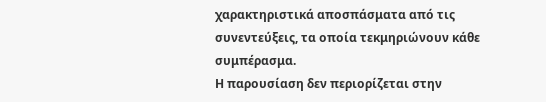χαρακτηριστικά αποσπάσματα από τις συνεντεύξεις, τα οποία τεκμηριώνουν κάθε συμπέρασμα.
Η παρουσίαση δεν περιορίζεται στην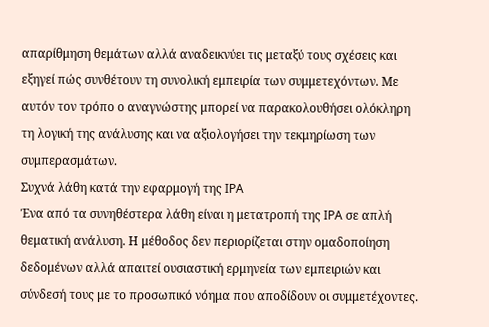απαρίθμηση θεμάτων αλλά αναδεικνύει τις μεταξύ τους σχέσεις και εξηγεί πώς συνθέτουν τη συνολική εμπειρία των συμμετεχόντων. Με αυτόν τον τρόπο ο αναγνώστης μπορεί να παρακολουθήσει ολόκληρη τη λογική της ανάλυσης και να αξιολογήσει την τεκμηρίωση των συμπερασμάτων.
Συχνά λάθη κατά την εφαρμογή της IPA
Ένα από τα συνηθέστερα λάθη είναι η μετατροπή της IPA σε απλή θεματική ανάλυση. Η μέθοδος δεν περιορίζεται στην ομαδοποίηση δεδομένων αλλά απαιτεί ουσιαστική ερμηνεία των εμπειριών και σύνδεσή τους με το προσωπικό νόημα που αποδίδουν οι συμμετέχοντες.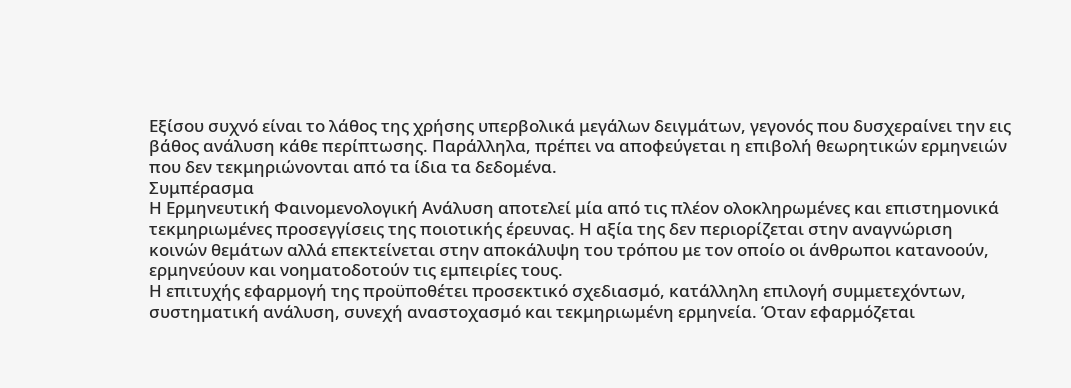Εξίσου συχνό είναι το λάθος της χρήσης υπερβολικά μεγάλων δειγμάτων, γεγονός που δυσχεραίνει την εις βάθος ανάλυση κάθε περίπτωσης. Παράλληλα, πρέπει να αποφεύγεται η επιβολή θεωρητικών ερμηνειών που δεν τεκμηριώνονται από τα ίδια τα δεδομένα.
Συμπέρασμα
Η Ερμηνευτική Φαινομενολογική Ανάλυση αποτελεί μία από τις πλέον ολοκληρωμένες και επιστημονικά τεκμηριωμένες προσεγγίσεις της ποιοτικής έρευνας. Η αξία της δεν περιορίζεται στην αναγνώριση κοινών θεμάτων αλλά επεκτείνεται στην αποκάλυψη του τρόπου με τον οποίο οι άνθρωποι κατανοούν, ερμηνεύουν και νοηματοδοτούν τις εμπειρίες τους.
Η επιτυχής εφαρμογή της προϋποθέτει προσεκτικό σχεδιασμό, κατάλληλη επιλογή συμμετεχόντων, συστηματική ανάλυση, συνεχή αναστοχασμό και τεκμηριωμένη ερμηνεία. Όταν εφαρμόζεται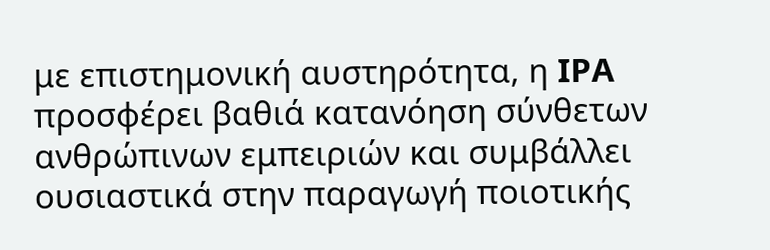με επιστημονική αυστηρότητα, η IPA προσφέρει βαθιά κατανόηση σύνθετων ανθρώπινων εμπειριών και συμβάλλει ουσιαστικά στην παραγωγή ποιοτικής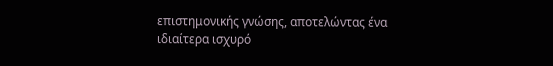επιστημονικής γνώσης, αποτελώντας ένα ιδιαίτερα ισχυρό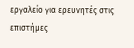εργαλείο για ερευνητές στις επιστήμες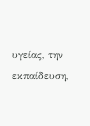υγείας, την εκπαίδευση,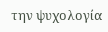την ψυχολογία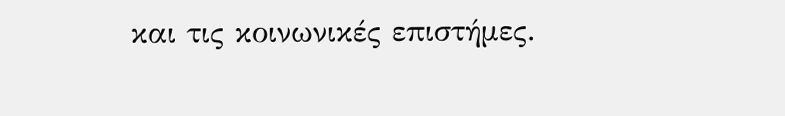και τις κοινωνικές επιστήμες.